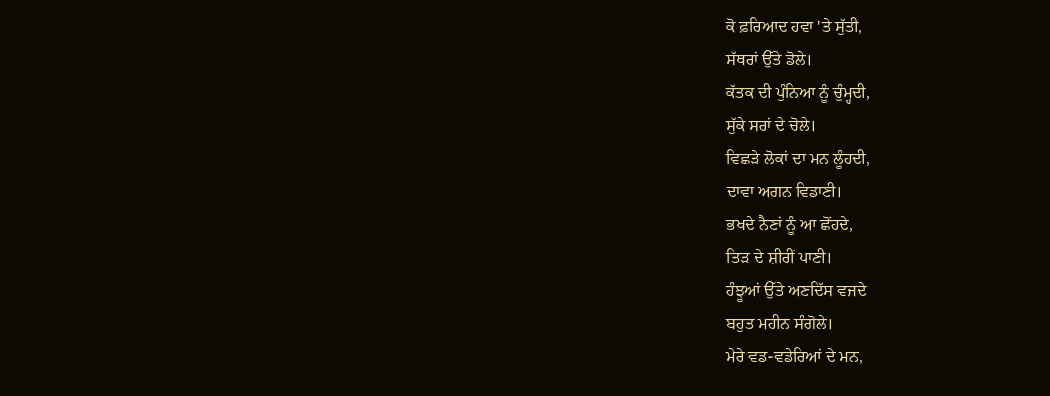ਕੋ ਫ਼ਰਿਆਦ ਹਵਾ 'ਤੇ ਸੁੱਤੀ,
ਸੱਥਰਾਂ ਉੱਤੇ ਡੋਲੇ।
ਕੱਤਕ ਦੀ ਪੁੰਨਿਆ ਨੂੰ ਚੁੰਮ੍ਹਦੀ,
ਸੁੱਕੇ ਸਰਾਂ ਦੇ ਚੋਲੇ।
ਵਿਛੜੇ ਲੋਕਾਂ ਦਾ ਮਨ ਲੂੰਹਦੀ,
ਦਾਵਾ ਅਗਨ ਵਿਡਾਣੀ।
ਭਖਦੇ ਨੈਣਾਂ ਨੂੰ ਆ ਛੋਂਹਦੇ,
ਤਿੜ ਦੇ ਸ਼ੀਰੀਂ ਪਾਣੀ।
ਹੰਝੂਆਂ ਉੱਤੇ ਅਣਦਿੱਸ ਵਜਦੇ
ਬਹੁਤ ਮਹੀਨ ਸੰਗੋਲੇ।
ਮੇਰੇ ਵਡ-ਵਡੇਰਿਆਂ ਦੇ ਮਨ,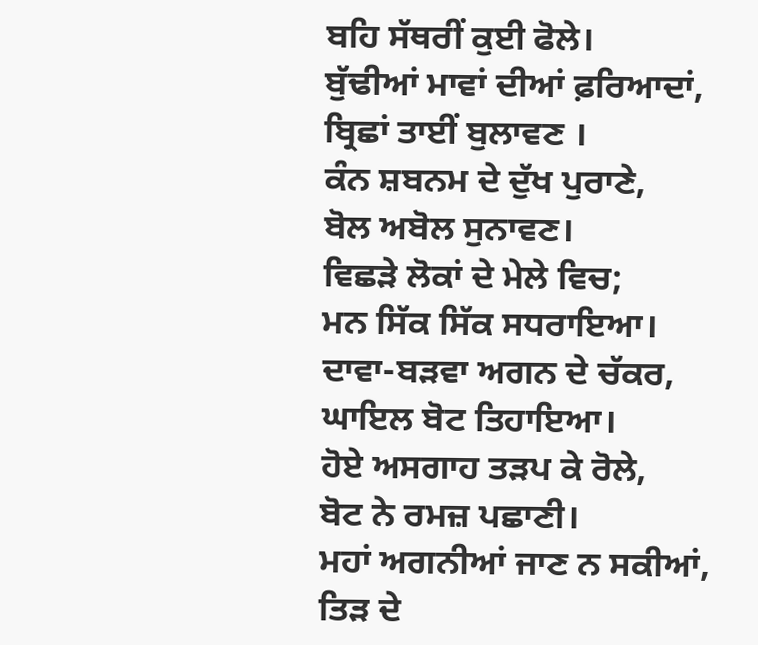ਬਹਿ ਸੱਥਰੀਂ ਕੁਈ ਫੋਲੇ।
ਬੁੱਢੀਆਂ ਮਾਵਾਂ ਦੀਆਂ ਫ਼ਰਿਆਦਾਂ,
ਬ੍ਰਿਛਾਂ ਤਾਈਂ ਬੁਲਾਵਣ ।
ਕੰਨ ਸ਼ਬਨਮ ਦੇ ਦੁੱਖ ਪੁਰਾਣੇ,
ਬੋਲ ਅਬੋਲ ਸੁਨਾਵਣ।
ਵਿਛੜੇ ਲੋਕਾਂ ਦੇ ਮੇਲੇ ਵਿਚ;
ਮਨ ਸਿੱਕ ਸਿੱਕ ਸਧਰਾਇਆ।
ਦਾਵਾ-ਬੜਵਾ ਅਗਨ ਦੇ ਚੱਕਰ,
ਘਾਇਲ ਬੋਟ ਤਿਹਾਇਆ।
ਹੋਏ ਅਸਗਾਹ ਤੜਪ ਕੇ ਰੋਲੇ,
ਬੋਟ ਨੇ ਰਮਜ਼ ਪਛਾਣੀ।
ਮਹਾਂ ਅਗਨੀਆਂ ਜਾਣ ਨ ਸਕੀਆਂ,
ਤਿੜ ਦੇ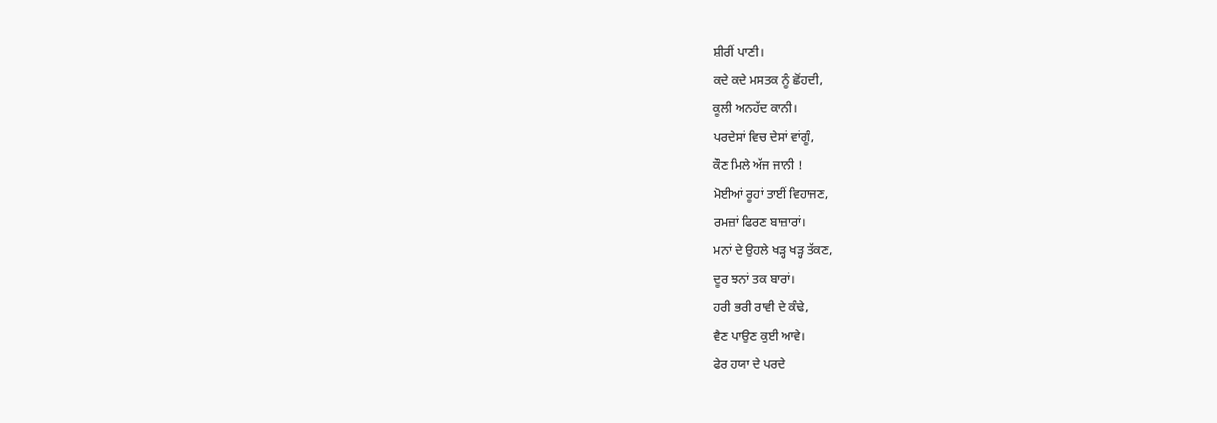ਸ਼ੀਰੀਂ ਪਾਣੀ।
ਕਦੇ ਕਦੇ ਮਸਤਕ ਨੂੰ ਛੋਂਹਦੀ,
ਕੂਲੀ ਅਨਹੱਦ ਕਾਨੀ।
ਪਰਦੇਸਾਂ ਵਿਚ ਦੇਸਾਂ ਵਾਂਗੂੰ,
ਕੌਣ ਮਿਲੇ ਅੱਜ ਜਾਨੀ !
ਮੋਈਆਂ ਰੂਹਾਂ ਤਾਈਂ ਵਿਹਾਜਣ,
ਰਮਜ਼ਾਂ ਫਿਰਣ ਬਾਜ਼ਾਰਾਂ।
ਮਨਾਂ ਦੇ ਉਹਲੇ ਖੜ੍ਹ ਖੜ੍ਹ ਤੱਕਣ,
ਦੂਰ ਝਨਾਂ ਤਕ ਬਾਰਾਂ।
ਹਰੀ ਭਰੀ ਰਾਵੀ ਦੇ ਕੰਢੇ,
ਵੈਣ ਪਾਉਣ ਕੁਈ ਆਵੇ।
ਫੇਰ ਹਯਾ ਦੇ ਪਰਦੇ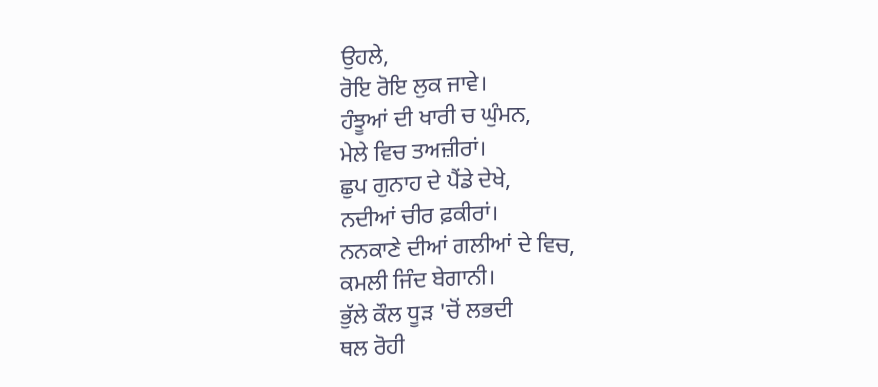ਉਹਲੇ,
ਰੋਇ ਰੋਇ ਲੁਕ ਜਾਵੇ।
ਹੰਝੂਆਂ ਦੀ ਖਾਰੀ ਚ ਘੁੰਮਨ,
ਮੇਲੇ ਵਿਚ ਤਅਜ਼ੀਰਾਂ।
ਛੁਪ ਗੁਨਾਹ ਦੇ ਪੈਂਡੇ ਦੇਖੇ,
ਨਦੀਆਂ ਚੀਰ ਫ਼ਕੀਰਾਂ।
ਨਨਕਾਣੇ ਦੀਆਂ ਗਲੀਆਂ ਦੇ ਵਿਚ,
ਕਮਲੀ ਜਿੰਦ ਬੇਗਾਨੀ।
ਭੁੱਲੇ ਕੌਲ ਧੂੜ 'ਚੋਂ ਲਭਦੀ
ਥਲ ਰੋਹੀ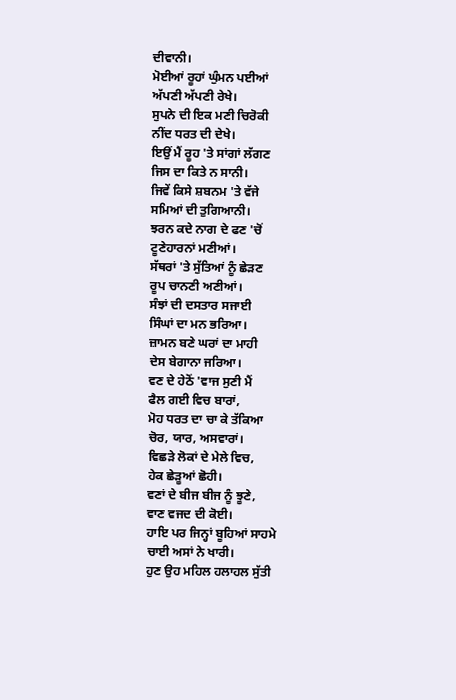ਦੀਵਾਨੀ।
ਮੋਈਆਂ ਰੂਹਾਂ ਘੁੰਮਨ ਪਈਆਂ
ਅੱਪਣੀ ਅੱਪਣੀ ਰੇਖੇ।
ਸੁਪਨੇ ਦੀ ਇਕ ਮਣੀ ਚਿਰੋਕੀ
ਨੀਂਦ ਧਰਤ ਦੀ ਦੇਖੇ।
ਇਉਂ ਮੈਂ ਰੂਹ 'ਤੇ ਸਾਂਗਾਂ ਲੱਗਣ
ਜਿਸ ਦਾ ਕਿਤੇ ਨ ਸਾਨੀ।
ਜਿਵੇਂ ਕਿਸੇ ਸ਼ਬਨਮ 'ਤੇ ਵੱਜੇ
ਸਮਿਆਂ ਦੀ ਤੁਗਿਆਨੀ।
ਝਰਨ ਕਦੇ ਨਾਗ ਦੇ ਫਣ 'ਚੋਂ
ਟੂਣੇਹਾਰਨਾਂ ਮਣੀਆਂ।
ਸੱਥਰਾਂ 'ਤੇ ਸੁੱਤਿਆਂ ਨੂੰ ਛੇੜਣ
ਰੂਪ ਚਾਨਣੀ ਅਣੀਆਂ।
ਸੰਝਾਂ ਦੀ ਦਸਤਾਰ ਸਜਾਈ
ਸਿੰਘਾਂ ਦਾ ਮਨ ਭਰਿਆ।
ਜ਼ਾਮਨ ਬਣੇ ਘਰਾਂ ਦਾ ਮਾਹੀ
ਦੇਸ ਬੇਗਾਨਾ ਜਰਿਆ।
ਵਣ ਦੇ ਹੇਠੋਂ 'ਵਾਜ ਸੁਣੀ ਮੈਂ
ਫੈਲ ਗਈ ਵਿਚ ਬਾਰਾਂ,
ਮੋਹ ਧਰਤ ਦਾ ਚਾ ਕੇ ਤੱਕਿਆ
ਚੋਰ, ਯਾਰ, ਅਸਵਾਰਾਂ।
ਵਿਛੜੇ ਲੋਕਾਂ ਦੇ ਮੇਲੇ ਵਿਚ,
ਹੇਕ ਛੇੜੂਆਂ ਛੋਹੀ।
ਵਣਾਂ ਦੇ ਬੀਜ ਬੀਜ ਨੂੰ ਝੂਣੇ,
ਵਾਣ ਵਜਦ ਦੀ ਕੋਈ।
ਹਾਇ ਪਰ ਜਿਨ੍ਹਾਂ ਬੂਹਿਆਂ ਸਾਹਮੇ
ਚਾਈ ਅਸਾਂ ਨੇ ਖਾਰੀ।
ਹੁਣ ਉਹ ਮਹਿਲ ਹਲਾਹਲ ਸੁੱਤੀ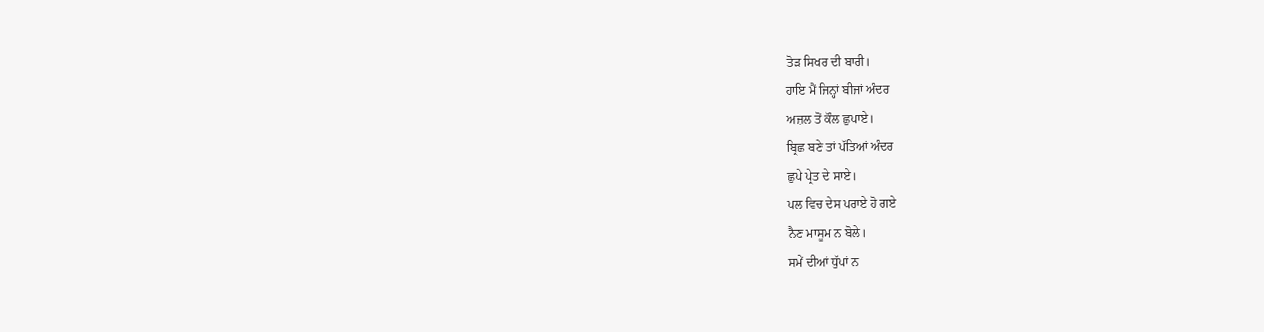ਤੋੜ ਸਿਖਰ ਦੀ ਬਾਰੀ।
ਹਾਇ ਮੈਂ ਜਿਨ੍ਹਾਂ ਬੀਜਾਂ ਅੰਦਰ
ਅਜ਼ਲ ਤੋਂ ਕੌਲ ਛੁਪਾਏ।
ਬ੍ਰਿਛ ਬਣੇ ਤਾਂ ਪੱਤਿਆਂ ਅੰਦਰ
ਛੁਪੇ ਪ੍ਰੇਤ ਦੇ ਸਾਏ।
ਪਲ ਵਿਚ ਦੇਸ ਪਰਾਏ ਹੋ ਗਏ
ਨੈਣ ਮਾਸੂਮ ਨ ਬੋਲੇ।
ਸਮੇਂ ਦੀਆਂ ਧੁੱਪਾਂ ਨ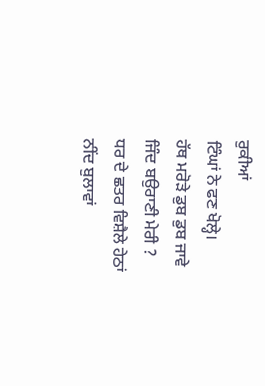ਰੁਕੀਆਂ
ਟਿੰਘਾਂ ਨੇ ਫਣ ਖੋਲ੍ਹੇ।
ਹੱਥ ਮਰੋੜੇ ਡੁਬ ਡੁਬ ਜਾਵੇ
ਜਿੰਦ ਬਉਰਾਣੀ ਮੇਰੀ ?
ਧਰ ਦੇ ਛਤਰ ਵਿਸ਼ੈਲੇ ਹੇਠਾਂ
ਨੀਂਦ ਬੁਲਾਵਾਂ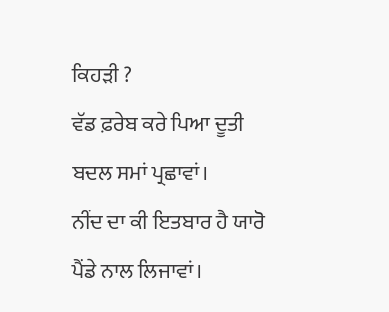ਕਿਹੜੀ ?
ਵੱਡ ਫ਼ਰੇਬ ਕਰੇ ਪਿਆ ਦੂਤੀ
ਬਦਲ ਸਮਾਂ ਪ੍ਰਛਾਵਾਂ।
ਨੀਂਦ ਦਾ ਕੀ ਇਤਬਾਰ ਹੈ ਯਾਰੋ
ਪੈਂਡੇ ਨਾਲ ਲਿਜਾਵਾਂ।